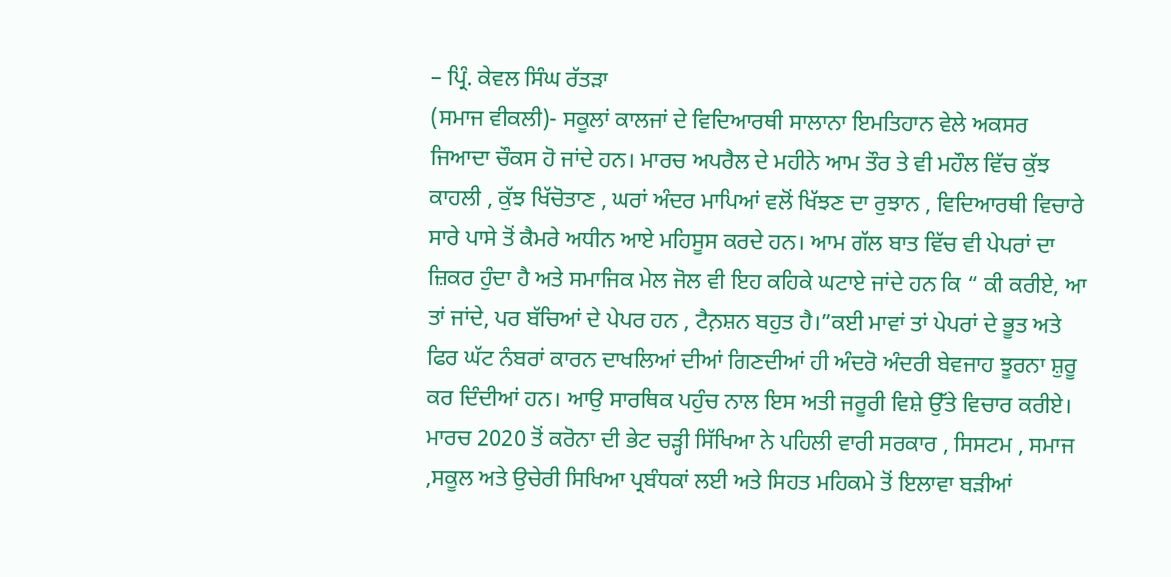– ਪ੍ਰਿੰ. ਕੇਵਲ ਸਿੰਘ ਰੱਤੜਾ
(ਸਮਾਜ ਵੀਕਲੀ)- ਸਕੂਲਾਂ ਕਾਲਜਾਂ ਦੇ ਵਿਦਿਆਰਥੀ ਸਾਲਾਨਾ ਇਮਤਿਹਾਨ ਵੇਲੇ ਅਕਸਰ ਜਿਆਦਾ ਚੌਕਸ ਹੋ ਜਾਂਦੇ ਹਨ। ਮਾਰਚ ਅਪਰੈਲ ਦੇ ਮਹੀਨੇ ਆਮ ਤੌਰ ਤੇ ਵੀ ਮਹੌਲ ਵਿੱਚ ਕੁੱਝ ਕਾਹਲੀ , ਕੁੱਝ ਖਿੱਚੋਤਾਣ , ਘਰਾਂ ਅੰਦਰ ਮਾਪਿਆਂ ਵਲੋਂ ਖਿੱਝਣ ਦਾ ਰੁਝਾਨ , ਵਿਦਿਆਰਥੀ ਵਿਚਾਰੇ ਸਾਰੇ ਪਾਸੇ ਤੋਂ ਕੈਮਰੇ ਅਧੀਨ ਆਏ ਮਹਿਸੂਸ ਕਰਦੇ ਹਨ। ਆਮ ਗੱਲ ਬਾਤ ਵਿੱਚ ਵੀ ਪੇਪਰਾਂ ਦਾ ਜ਼ਿਕਰ ਹੁੰਦਾ ਹੈ ਅਤੇ ਸਮਾਜਿਕ ਮੇਲ ਜੋਲ ਵੀ ਇਹ ਕਹਿਕੇ ਘਟਾਏ ਜਾਂਦੇ ਹਨ ਕਿ “ ਕੀ ਕਰੀਏ, ਆ ਤਾਂ ਜਾਂਦੇ, ਪਰ ਬੱਚਿਆਂ ਦੇ ਪੇਪਰ ਹਨ , ਟੈਨ਼ਸ਼ਨ ਬਹੁਤ ਹੈ।”ਕਈ ਮਾਵਾਂ ਤਾਂ ਪੇਪਰਾਂ ਦੇ ਭੂਤ ਅਤੇ ਫਿਰ ਘੱਟ ਨੰਬਰਾਂ ਕਾਰਨ ਦਾਖਲਿਆਂ ਦੀਆਂ ਗਿਣਦੀਆਂ ਹੀ ਅੰਦਰੋ ਅੰਦਰੀ ਬੇਵਜਾਹ ਝੂਰਨਾ ਸ਼ੁਰੂ ਕਰ ਦਿੰਦੀਆਂ ਹਨ। ਆਉ ਸਾਰਥਿਕ ਪਹੁੰਚ ਨਾਲ ਇਸ ਅਤੀ ਜਰੂਰੀ ਵਿਸ਼ੇ ਉੱਤੇ ਵਿਚਾਰ ਕਰੀਏ।
ਮਾਰਚ 2020 ਤੋਂ ਕਰੋਨਾ ਦੀ ਭੇਟ ਚੜ੍ਹੀ ਸਿੱਖਿਆ ਨੇ ਪਹਿਲੀ ਵਾਰੀ ਸਰਕਾਰ , ਸਿਸਟਮ , ਸਮਾਜ ,ਸਕੂਲ ਅਤੇ ਉਚੇਰੀ ਸਿਖਿਆ ਪ੍ਰਬੰਧਕਾਂ ਲਈ ਅਤੇ ਸਿਹਤ ਮਹਿਕਮੇ ਤੋਂ ਇਲਾਵਾ ਬੜੀਆਂ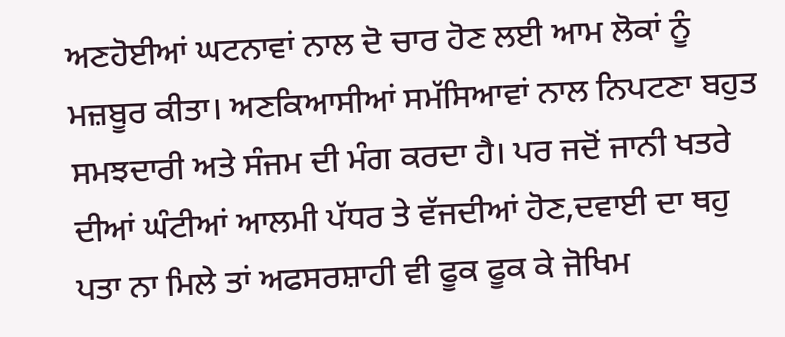ਅਣਹੋਈਆਂ ਘਟਨਾਵਾਂ ਨਾਲ ਦੋ ਚਾਰ ਹੋਣ ਲਈ ਆਮ ਲੋਕਾਂ ਨੂੰ ਮਜ਼ਬੂਰ ਕੀਤਾ। ਅਣਕਿਆਸੀਆਂ ਸਮੱਸਿਆਵਾਂ ਨਾਲ ਨਿਪਟਣਾ ਬਹੁਤ ਸਮਝਦਾਰੀ ਅਤੇ ਸੰਜਮ ਦੀ ਮੰਗ ਕਰਦਾ ਹੈ। ਪਰ ਜਦੋਂ ਜਾਨੀ ਖਤਰੇ ਦੀਆਂ ਘੰਟੀਆਂ ਆਲਮੀ ਪੱਧਰ ਤੇ ਵੱਜਦੀਆਂ ਹੋਣ,ਦਵਾਈ ਦਾ ਥਹੁ ਪਤਾ ਨਾ ਮਿਲੇ ਤਾਂ ਅਫਸਰਸ਼ਾਹੀ ਵੀ ਫੂਕ ਫੂਕ ਕੇ ਜੋਖਿਮ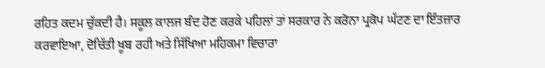ਰਹਿਤ ਕਦਮ ਚੁੱਕਦੀ ਹੈ। ਸਕੂਲ ਕਾਲਜ ਬੰਦ ਹੋਣ ਕਰਕੇ ਪਹਿਲਾਂ ਤਾਂ ਸਰਕਾਰ ਨੇ ਕਰੋਨਾ ਪ੍ਰਕੋਪ ਘੱਟਣ ਦਾ ਇੰਤਜ਼ਾਰ ਕਰਵਾਇਆ, ਦੋਚਿੱਤੀ ਖੂਬ ਰਹੀ ਅਤੇ ਸਿੱਖਿਆ ਮਹਿਕਮਾ ਵਿਚਾਰਾ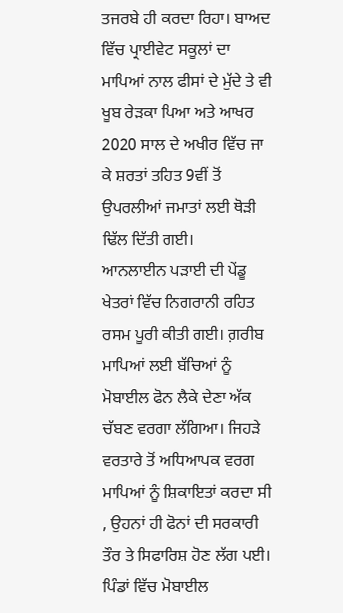ਤਜਰਬੇ ਹੀ ਕਰਦਾ ਰਿਹਾ। ਬਾਅਦ ਵਿੱਚ ਪ੍ਰਾਈਵੇਟ ਸਕੂਲਾਂ ਦਾ ਮਾਪਿਆਂ ਨਾਲ ਫੀਸਾਂ ਦੇ ਮੁੱਦੇ ਤੇ ਵੀ ਖੂਬ ਰੇੜਕਾ ਪਿਆ ਅਤੇ ਆਖਰ 2020 ਸਾਲ ਦੇ ਅਖੀਰ ਵਿੱਚ ਜਾ ਕੇ ਸ਼ਰਤਾਂ ਤਹਿਤ 9ਵੀਂ ਤੋਂ ਉਪਰਲੀਆਂ ਜਮਾਤਾਂ ਲਈ ਥੋੜੀ ਢਿੱਲ ਦਿੱਤੀ ਗਈ।
ਆਨਲਾਈਨ ਪੜਾਈ ਦੀ ਪੇਂਡੂ ਖੇਤਰਾਂ ਵਿੱਚ ਨਿਗਰਾਨੀ ਰਹਿਤ ਰਸਮ ਪੂਰੀ ਕੀਤੀ ਗਈ। ਗ਼ਰੀਬ ਮਾਪਿਆਂ ਲਈ ਬੱਚਿਆਂ ਨੂੰ ਮੋਬਾਈਲ ਫੋਨ ਲੈਕੇ ਦੇਣਾ ਅੱਕ ਚੱਬਣ ਵਰਗਾ ਲੱਗਿਆ। ਜਿਹੜੇ ਵਰਤਾਰੇ ਤੋਂ ਅਧਿਆਪਕ ਵਰਗ ਮਾਪਿਆਂ ਨੂੰ ਸ਼ਿਕਾਇਤਾਂ ਕਰਦਾ ਸੀ , ਉਹਨਾਂ ਹੀ ਫੋਨਾਂ ਦੀ ਸਰਕਾਰੀ ਤੌਰ ਤੇ ਸਿਫਾਰਿਸ਼ ਹੋਣ ਲੱਗ ਪਈ। ਪਿੰਡਾਂ ਵਿੱਚ ਮੋਬਾਈਲ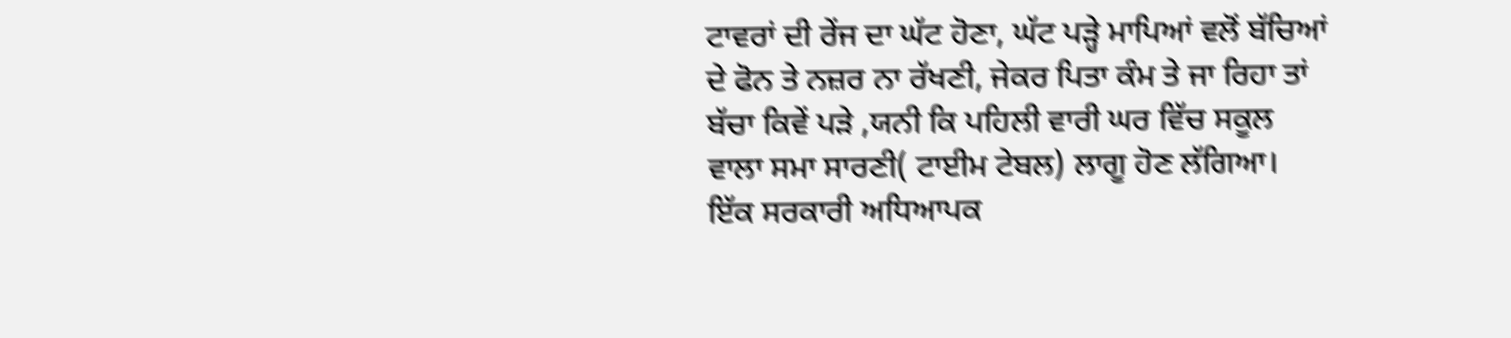ਟਾਵਰਾਂ ਦੀ ਰੇਂਜ ਦਾ ਘੱਟ ਹੋਣਾ, ਘੱਟ ਪੜ੍ਹੇ ਮਾਪਿਆਂ ਵਲੋਂ ਬੱਚਿਆਂ ਦੇ ਫੋਨ ਤੇ ਨਜ਼ਰ ਨਾ ਰੱਖਣੀ, ਜੇਕਰ ਪਿਤਾ ਕੰਮ ਤੇ ਜਾ ਰਿਹਾ ਤਾਂ ਬੱਚਾ ਕਿਵੇਂ ਪੜੇ ,ਯਨੀ ਕਿ ਪਹਿਲੀ ਵਾਰੀ ਘਰ ਵਿੱਚ ਸਕੂਲ ਵਾਲਾ ਸਮਾ ਸਾਰਣੀ( ਟਾਈਮ ਟੇਬਲ) ਲਾਗੂ ਹੋਣ ਲੱਗਿਆ। ਇੱਕ ਸਰਕਾਰੀ ਅਧਿਆਪਕ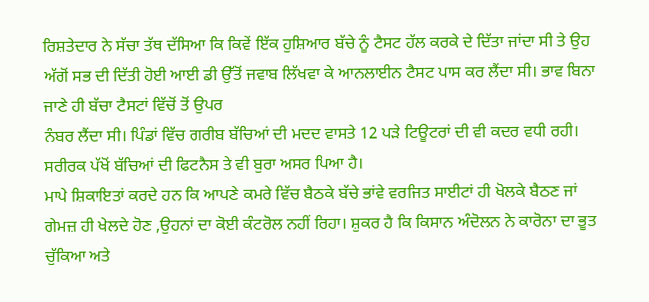ਰਿਸ਼ਤੇਦਾਰ ਨੇ ਸੱਚਾ ਤੱਥ ਦੱਸਿਆ ਕਿ ਕਿਵੇਂ ਇੱਕ ਹੁਸ਼ਿਆਰ ਬੱਚੇ ਨੂੰ ਟੈਸਟ ਹੱਲ ਕਰਕੇ ਦੇ ਦਿੱਤਾ ਜਾਂਦਾ ਸੀ ਤੇ ਉਹ ਅੱਗੋਂ ਸਭ ਦੀ ਦਿੱਤੀ ਹੋਈ ਆਈ ਡੀ ਉੱਤੋਂ ਜਵਾਬ ਲਿੱਖਵਾ ਕੇ ਆਨਲਾਈਨ ਟੈਸਟ ਪਾਸ ਕਰ ਲੈਂਦਾ ਸੀ। ਭਾਵ ਬਿਨਾ ਜਾਣੇ ਹੀ ਬੱਚਾ ਟੈਸਟਾਂ ਵਿੱਚੋਂ ਤੋਂ ਉਪਰ
ਨੰਬਰ ਲੈਂਦਾ ਸੀ। ਪਿੰਡਾਂ ਵਿੱਚ ਗਰੀਬ ਬੱਚਿਆਂ ਦੀ ਮਦਦ ਵਾਸਤੇ 12 ਪੜੇ ਟਿਊਟਰਾਂ ਦੀ ਵੀ ਕਦਰ ਵਧੀ ਰਹੀ। ਸਰੀਰਕ ਪੱਖੋਂ ਬੱਚਿਆਂ ਦੀ ਫਿਟਨੈਸ ਤੇ ਵੀ ਬੁਰਾ ਅਸਰ ਪਿਆ ਹੈ।
ਮਾਪੇ ਸ਼ਿਕਾਇਤਾਂ ਕਰਦੇ ਹਨ ਕਿ ਆਪਣੇ ਕਮਰੇ ਵਿੱਚ ਬੈਠਕੇ ਬੱਚੇ ਭਾਂਵੇ ਵਰਜਿਤ ਸਾਈਟਾਂ ਹੀ ਖੋਲਕੇ ਬੈਠਣ ਜਾਂ ਗੇਮਜ਼ ਹੀ ਖੇਲਦੇ ਹੋਣ ,ਉਹਨਾਂ ਦਾ ਕੋਈ ਕੰਟਰੋਲ ਨਹੀਂ ਰਿਹਾ। ਸ਼ੁਕਰ ਹੈ ਕਿ ਕਿਸਾਨ ਅੰਦੋਲਨ ਨੇ ਕਾਰੋਨਾ ਦਾ ਭੂਤ ਚੁੱਕਿਆ ਅਤੇ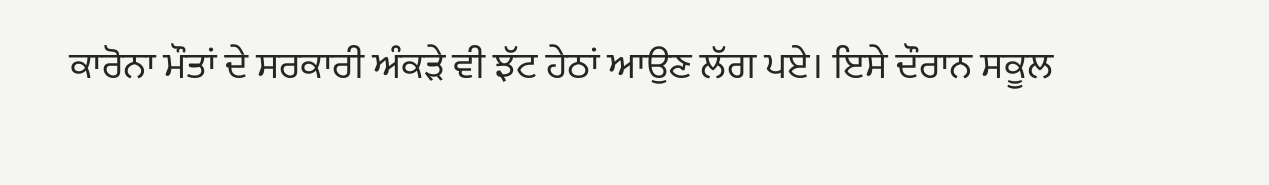ਕਾਰੋਨਾ ਮੌਤਾਂ ਦੇ ਸਰਕਾਰੀ ਅੰਕੜੇ ਵੀ ਝੱਟ ਹੇਠਾਂ ਆਉਣ ਲੱਗ ਪਏ। ਇਸੇ ਦੌਰਾਨ ਸਕੂਲ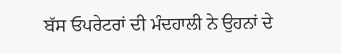ਬੱਸ ਓਪਰੇਟਰਾਂ ਦੀ ਮੰਦਹਾਲੀ ਨੇ ਉਹਨਾਂ ਦੇ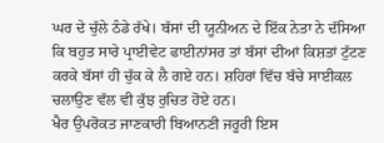ਘਰ ਦੇ ਚੁੱਲੇ ਠੰਡੇ ਰੱਖੇ। ਬੱਸਾਂ ਦੀ ਯੂਨੀਅਨ ਦੇ ਇੱਕ ਨੇਤਾ ਨੇ ਦੱਸਿਆ ਕਿ ਬਹੁਤ ਸਾਰੇ ਪ੍ਰਾਈਵੇਟ ਫਾਈਨਾਂਸਰ ਤਾਂ ਬੱਸਾਂ ਦੀਆਂ ਕਿਸ਼ਤਾਂ ਟੁੱਟਣ ਕਰਕੇ ਬੱਸਾਂ ਹੀ ਚੁੱਕ ਕੇ ਲੈ ਗਏ ਹਨ। ਸ਼ਹਿਰਾਂ ਵਿੱਚ ਬੱਚੇ ਸਾਈਕਲ ਚਲਾਉਣ ਵੱਲ ਵੀ ਕੁੱਝ ਰੁਚਿਤ ਹੋਏ ਹਨ।
ਖੈਰ ਉਪਰੋਕਤ ਜਾਣਕਾਰੀ ਬਿਆਨਣੀ ਜਰੂਰੀ ਇਸ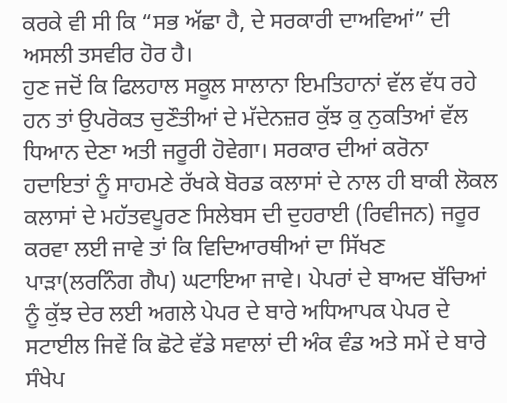ਕਰਕੇ ਵੀ ਸੀ ਕਿ “ਸਭ ਅੱਛਾ ਹੈ, ਦੇ ਸਰਕਾਰੀ ਦਾਅਵਿਆਂ” ਦੀ ਅਸਲੀ ਤਸਵੀਰ ਹੋਰ ਹੈ।
ਹੁਣ ਜਦੋਂ ਕਿ ਫਿਲਹਾਲ ਸਕੂਲ ਸਾਲਾਨਾ ਇਮਤਿਹਾਨਾਂ ਵੱਲ ਵੱਧ ਰਹੇ ਹਨ ਤਾਂ ਉਪਰੋਕਤ ਚੁਣੌਤੀਆਂ ਦੇ ਮੱਦੇਨਜ਼ਰ ਕੁੱਝ ਕੁ ਨੁਕਤਿਆਂ ਵੱਲ ਧਿਆਨ ਦੇਣਾ ਅਤੀ ਜਰੂਰੀ ਹੋਵੇਗਾ। ਸਰਕਾਰ ਦੀਆਂ ਕਰੋਨਾ ਹਦਾਇਤਾਂ ਨੂੰ ਸਾਹਮਣੇ ਰੱਖਕੇ ਬੋਰਡ ਕਲਾਸਾਂ ਦੇ ਨਾਲ ਹੀ ਬਾਕੀ ਲੋਕਲ ਕਲਾਸਾਂ ਦੇ ਮਹੱਤਵਪੂਰਣ ਸਿਲੇਬਸ ਦੀ ਦੁਹਰਾਈ (ਰਿਵੀਜਨ) ਜਰੂਰ ਕਰਵਾ ਲਈ ਜਾਵੇ ਤਾਂ ਕਿ ਵਿਦਿਆਰਥੀਆਂ ਦਾ ਸਿੱਖਣ ਪਾੜਾ(ਲਰਨਿੰਗ ਗੈਪ) ਘਟਾਇਆ ਜਾਵੇ। ਪੇਪਰਾਂ ਦੇ ਬਾਅਦ ਬੱਚਿਆਂ ਨੂੰ ਕੁੱਝ ਦੇਰ ਲਈ ਅਗਲੇ ਪੇਪਰ ਦੇ ਬਾਰੇ ਅਧਿਆਪਕ ਪੇਪਰ ਦੇ ਸਟਾਈਲ ਜਿਵੇਂ ਕਿ ਛੋਟੇ ਵੱਡੇ ਸਵਾਲਾਂ ਦੀ ਅੰਕ ਵੰਡ ਅਤੇ ਸਮੇਂ ਦੇ ਬਾਰੇ ਸੰਖੇਪ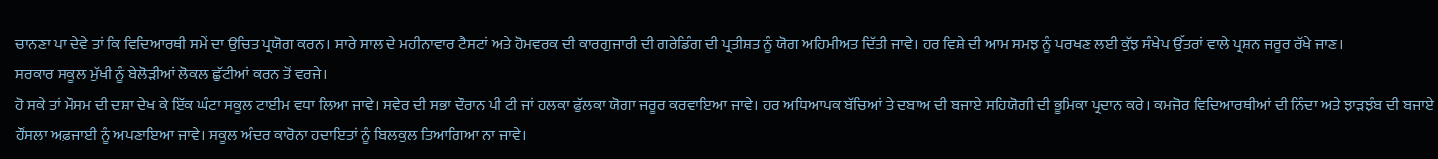ਚਾਨਣਾ ਪਾ ਦੇਵੇ ਤਾਂ ਕਿ ਵਿਦਿਆਰਥੀ ਸਮੇਂ ਦਾ ਉਚਿਤ ਪ੍ਰਯੋਗ ਕਰਨ। ਸਾਰੇ ਸਾਲ ਦੇ ਮਹੀਨਾਵਾਰ ਟੈਸਟਾਂ ਅਤੇ ਹੋਮਵਰਕ ਦੀ ਕਾਰਗੁਜਾਰੀ ਦੀ ਗਰੇਡਿੰਗ ਦੀ ਪ੍ਰਤੀਸ਼ਤ ਨੂੰ ਯੋਗ ਅਹਿਮੀਅਤ ਦਿੱਤੀ ਜਾਵੇ। ਹਰ ਵਿਸ਼ੇ ਦੀ ਆਮ ਸਮਝ ਨੂੰ ਪਰਖਣ ਲਈ ਕੁੱਝ ਸੰਖੇਪ ਉੱਤਰਾਂ ਵਾਲੇ ਪ੍ਰਸ਼ਨ ਜਰੂਰ ਰੱਖੇ ਜਾਣ।
ਸਰਕਾਰ ਸਕੂਲ ਮੁੱਖੀ ਨੂੰ ਬੇਲੋੜੀਆਂ ਲੋਕਲ ਛੁੱਟੀਆਂ ਕਰਨ ਤੋਂ ਵਰਜੇ।
ਹੋ ਸਕੇ ਤਾਂ ਮੌਸਮ ਦੀ ਦਸ਼ਾ ਦੇਖ ਕੇ ਇੱਕ ਘੰਟਾ ਸਕੂਲ ਟਾਈਮ ਵਧਾ ਲਿਆ ਜਾਵੇ। ਸਵੇਰ ਦੀ ਸਭਾ ਦੌਰਾਨ ਪੀ ਟੀ ਜਾਂ ਹਲਕਾ ਫੁੱਲਕਾ ਯੋਗਾ ਜਰੂਰ ਕਰਵਾਇਆ ਜਾਵੇ। ਹਰ ਅਧਿਆਪਕ ਬੱਚਿਆਂ ਤੇ ਦਬਾਅ ਦੀ ਬਜਾਏ ਸਹਿਯੋਗੀ ਦੀ ਭੂਮਿਕਾ ਪ੍ਰਦਾਨ ਕਰੇ। ਕਮਜੋਰ ਵਿਦਿਆਰਥੀਆਂ ਦੀ ਨਿੰਦਾ ਅਤੇ ਝਾੜਝੰਬ ਦੀ ਬਜਾਏ ਹੌਂਸਲਾ ਅਫ਼ਜਾਈ ਨੂੰ ਅਪਣਾਇਆ ਜਾਵੇ। ਸਕੂਲ ਅੰਦਰ ਕਾਰੋਨਾ ਹਦਾਇਤਾਂ ਨੂੰ ਬਿਲਕੁਲ ਤਿਆਗਿਆ ਨਾ ਜਾਵੇ।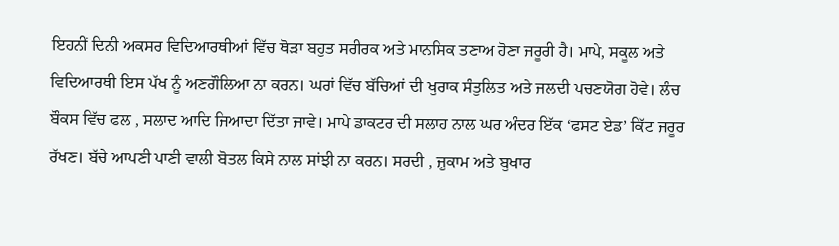ਇਹਨੀਂ ਦਿਨੀ ਅਕਸਰ ਵਿਦਿਆਰਥੀਆਂ ਵਿੱਚ ਥੋੜਾ ਬਹੁਤ ਸਰੀਰਕ ਅਤੇ ਮਾਨਸਿਕ ਤਣਾਅ ਹੋਣਾ ਜਰੂਰੀ ਹੈ। ਮਾਪੇ, ਸਕੂਲ ਅਤੇ ਵਿਦਿਆਰਥੀ ਇਸ ਪੱਖ ਨੂੰ ਅਣਗੌਲਿਆ ਨਾ ਕਰਨ। ਘਰਾਂ ਵਿੱਚ ਬੱਚਿਆਂ ਦੀ ਖੁਰਾਕ ਸੰਤੁਲਿਤ ਅਤੇ ਜਲਦੀ ਪਚਣਯੋਗ ਹੋਵੇ। ਲੰਚ ਬੌਕਸ ਵਿੱਚ ਫਲ , ਸਲਾਦ ਆਦਿ ਜਿਆਦਾ ਦਿੱਤਾ ਜਾਵੇ। ਮਾਪੇ ਡਾਕਟਰ ਦੀ ਸਲਾਹ ਨਾਲ ਘਰ ਅੰਦਰ ਇੱਕ ‘ਫਸਟ ਏਡ’ ਕਿੱਟ ਜਰੂਰ ਰੱਖਣ। ਬੱਚੇ ਆਪਣੀ ਪਾਣੀ ਵਾਲੀ ਬੋਤਲ ਕਿਸੇ ਨਾਲ ਸਾਂਝੀ ਨਾ ਕਰਨ। ਸਰਦੀ , ਜ਼ੁਕਾਮ ਅਤੇ ਬੁਖਾਰ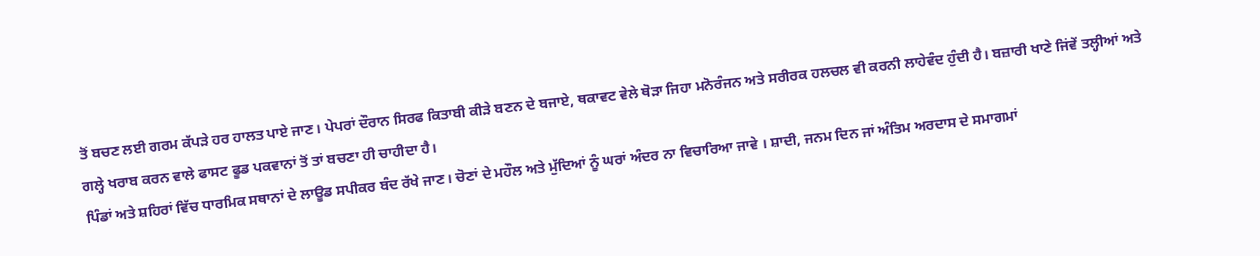ਤੋਂ ਬਚਣ ਲਈ ਗਰਮ ਕੱਪੜੇ ਹਰ ਹਾਲਤ ਪਾਏ ਜਾਣ। ਪੇਪਰਾਂ ਦੌਰਾਨ ਸਿਰਫ ਕਿਤਾਬੀ ਕੀੜੇ ਬਣਨ ਦੇ ਬਜਾਏ, ਥਕਾਵਟ ਵੇਲੇ ਥੋੜਾ ਜਿਹਾ ਮਨੋਰੰਜਨ ਅਤੇ ਸਰੀਰਕ ਹਲਚਲ ਵੀ ਕਰਨੀ ਲਾਹੇਵੰਦ ਹੁੰਦੀ ਹੈ। ਬਜ਼ਾਰੀ ਖਾਣੇ ਜਿਂਵੇਂ ਤਲ੍ਹੀਆਂ ਅਤੇ ਗਲ੍ਹੇ ਖਰਾਬ ਕਰਨ ਵਾਲੇ ਫਾਸਟ ਫੂਡ ਪਕਵਾਨਾਂ ਤੋਂ ਤਾਂ ਬਚਣਾ ਹੀ ਚਾਹੀਦਾ ਹੈ।
ਪਿੰਡਾਂ ਅਤੇ ਸ਼ਹਿਰਾਂ ਵਿੱਚ ਧਾਰਮਿਕ ਸਥਾਨਾਂ ਦੇ ਲਾਊਡ ਸਪੀਕਰ ਬੰਦ ਰੱਖੇ ਜਾਣ। ਚੋਣਾਂ ਦੇ ਮਹੌਲ ਅਤੇ ਮੁੱਦਿਆਂ ਨੂੰ ਘਰਾਂ ਅੰਦਰ ਨਾ ਵਿਚਾਰਿਆ ਜਾਵੇ । ਸ਼ਾਦੀ, ਜਨਮ ਦਿਨ ਜਾਂ ਅੰਤਿਮ ਅਰਦਾਸ ਦੇ ਸਮਾਗਮਾਂ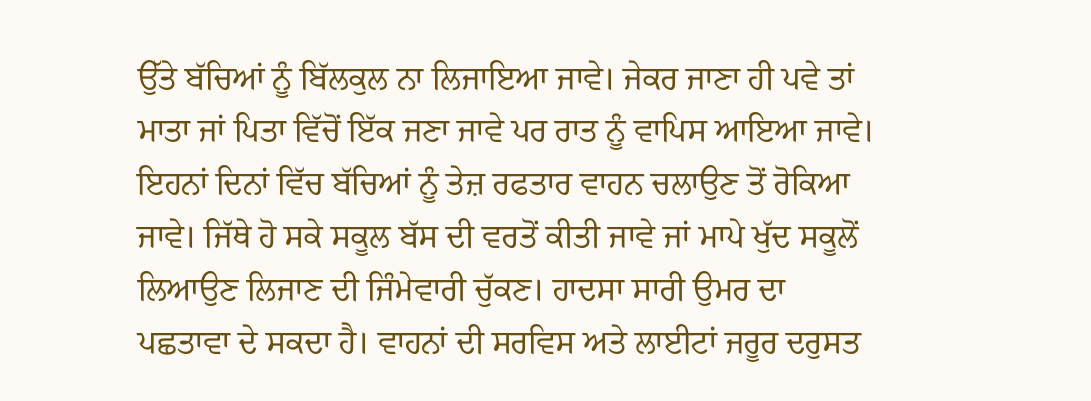ਉੱਤੇ ਬੱਚਿਆਂ ਨੂੰ ਬਿੱਲਕੁਲ ਨਾ ਲਿਜਾਇਆ ਜਾਵੇ। ਜੇਕਰ ਜਾਣਾ ਹੀ ਪਵੇ ਤਾਂ ਮਾਤਾ ਜਾਂ ਪਿਤਾ ਵਿੱਚੋਂ ਇੱਕ ਜਣਾ ਜਾਵੇ ਪਰ ਰਾਤ ਨੂੰ ਵਾਪਿਸ ਆਇਆ ਜਾਵੇ।
ਇਹਨਾਂ ਦਿਨਾਂ ਵਿੱਚ ਬੱਚਿਆਂ ਨੂੰ ਤੇਜ਼ ਰਫਤਾਰ ਵਾਹਨ ਚਲਾਉਣ ਤੋਂ ਰੋਕਿਆ ਜਾਵੇ। ਜਿੱਥੇ ਹੋ ਸਕੇ ਸਕੂਲ ਬੱਸ ਦੀ ਵਰਤੋਂ ਕੀਤੀ ਜਾਵੇ ਜਾਂ ਮਾਪੇ ਖੁੱਦ ਸਕੂਲੋਂ ਲਿਆਉਣ ਲਿਜਾਣ ਦੀ ਜਿੰਮੇਵਾਰੀ ਚੁੱਕਣ। ਹਾਦਸਾ ਸਾਰੀ ਉਮਰ ਦਾ ਪਛਤਾਵਾ ਦੇ ਸਕਦਾ ਹੈ। ਵਾਹਨਾਂ ਦੀ ਸਰਵਿਸ ਅਤੇ ਲਾਈਟਾਂ ਜਰੂਰ ਦਰੁਸਤ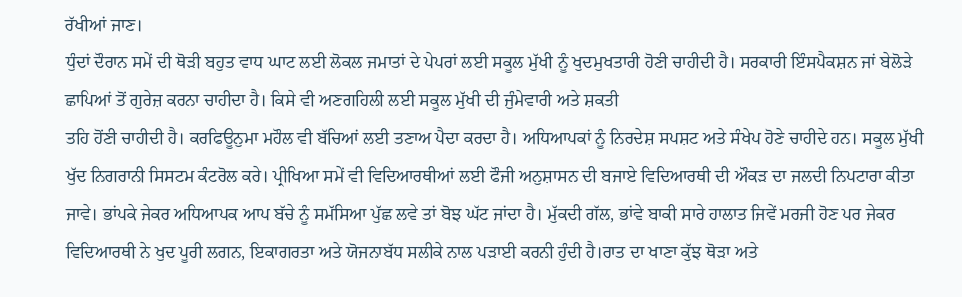ਰੱਖੀਆਂ ਜਾਣ।
ਧੁੰਦਾਂ ਦੌਰਾਨ ਸਮੇਂ ਦੀ ਥੋੜੀ ਬਹੁਤ ਵਾਧ ਘਾਟ ਲਈ ਲੋਕਲ ਜਮਾਤਾਂ ਦੇ ਪੇਪਰਾਂ ਲਈ ਸਕੂਲ ਮੁੱਖੀ ਨੂੰ ਖੁਦਮੁਖਤਾਰੀ ਹੋਣੀ ਚਾਹੀਦੀ ਹੈ। ਸਰਕਾਰੀ ਇੰਸਪੈਕਸ਼ਨ ਜਾਂ ਬੇਲੋੜੇ ਛਾਪਿਆਂ ਤੋਂ ਗੁਰੇਜ਼ ਕਰਨਾ ਚਾਹੀਦਾ ਹੈ। ਕਿਸੇ ਵੀ ਅਣਗਹਿਲੀ ਲਈ ਸਕੂਲ ਮੁੱਖੀ ਦੀ ਜੁੰਮੇਵਾਰੀ ਅਤੇ ਸ਼ਕਤੀ
ਤਹਿ ਹੋਂਣੀ ਚਾਹੀਦੀ ਹੈ। ਕਰਫਿਊਨੁਮਾ ਮਹੌਲ ਵੀ ਬੱਚਿਆਂ ਲਈ ਤਣਾਅ ਪੈਦਾ ਕਰਦਾ ਹੈ। ਅਧਿਆਪਕਾਂ ਨੂੰ ਨਿਰਦੇਸ਼ ਸਪਸ਼ਟ ਅਤੇ ਸੰਖੇਪ ਹੋਣੇ ਚਾਹੀਦੇ ਹਨ। ਸਕੂਲ ਮੁੱਖੀ ਖੁੱਦ ਨਿਗਰਾਨੀ ਸਿਸਟਮ ਕੰਟਰੋਲ ਕਰੇ। ਪ੍ਰੀਖਿਆ ਸਮੇਂ ਵੀ ਵਿਦਿਆਰਥੀਆਂ ਲਈ ਫੌਜੀ ਅਨੁਸ਼ਾਸਨ ਦੀ ਬਜਾਏ ਵਿਦਿਆਰਥੀ ਦੀ ਔਕੜ ਦਾ ਜਲਦੀ ਨਿਪਟਾਰਾ ਕੀਤਾ ਜਾਵੇ। ਭਾਂਪਕੇ ਜੇਕਰ ਅਧਿਆਪਕ ਆਪ ਬੱਚੇ ਨੂੰ ਸਮੱਸਿਆ ਪੁੱਛ ਲਵੇ ਤਾਂ ਬੋਝ ਘੱਟ ਜਾਂਦਾ ਹੈ। ਮੁੱਕਦੀ ਗੱਲ, ਭਾਂਵੇ ਬਾਕੀ ਸਾਰੇ ਹਾਲਾਤ ਜਿਵੇਂ ਮਰਜੀ ਹੋਣ ਪਰ ਜੇਕਰ ਵਿਦਿਆਰਥੀ ਨੇ ਖੁਦ ਪੂਰੀ ਲਗਨ, ਇਕਾਗਰਤਾ ਅਤੇ ਯੋਜਨਾਬੱਧ ਸਲੀਕੇ ਨਾਲ ਪੜਾਈ ਕਰਨੀ ਹੁੰਦੀ ਹੈ।ਰਾਤ ਦਾ ਖਾਣਾ ਕੁੱਝ ਥੋੜਾ ਅਤੇ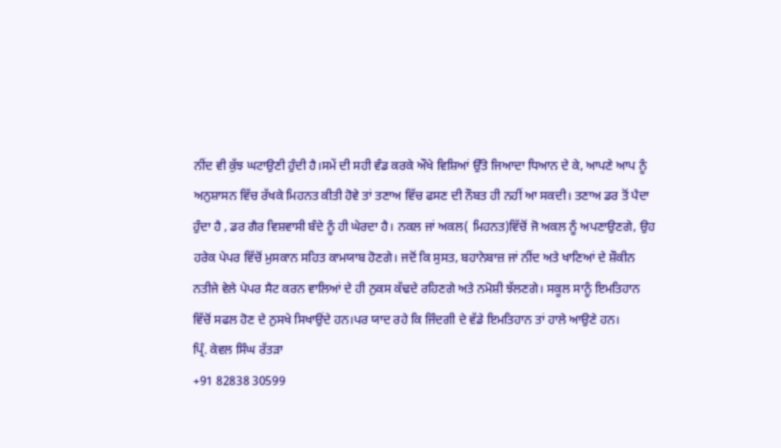ਨੀਂਦ ਵੀ ਕੁੱਝ ਘਟਾਉਣੀ ਹੁੰਦੀ ਹੈ।ਸਮੇਂ ਦੀ ਸਹੀ ਵੰਡ ਕਰਕੇ ਔਖੇ ਵਿਸ਼ਿਆਂ ਉੱਤੇ ਜਿਆਦਾ ਧਿਆਨ ਦੇ ਕੇ, ਆਪਣੇ ਆਪ ਨੂੰ ਅਨੁਸ਼ਾਸਨ ਵਿੱਚ ਰੱਖਕੇ ਮਿਹਨਤ ਕੀਤੀ ਹੋਵੇ ਤਾਂ ਤਣਾਅ ਵਿੱਚ ਫਸਣ ਦੀ ਨੌਬਤ ਹੀ ਨਹੀਂ ਆ ਸਕਦੀ। ਤਣਾਅ ਡਰ ਤੋਂ ਪੈਦਾ ਹੁੰਦਾ ਹੈ , ਡਰ ਗੈਰ ਵਿਸ਼ਵਾਸੀ ਬੰਦੇ ਨੂੰ ਹੀ ਘੇਰਦਾ ਹੈ। ਨਕਲ ਜਾਂ ਅਕਲ( ਮਿਹਨਤ)ਵਿੱਚੋਂ ਜੋ ਅਕਲ ਨੂੰ ਅਪਣਾਉਣਗੇ, ਉਹ ਹਰੇਕ ਪੇਪਰ ਵਿੱਚੋਂ ਮੁਸਕਾਨ ਸਹਿਤ ਕਾਮਯਾਬ ਹੋਣਗੇ। ਜਦੋਂ ਕਿ ਸੁਸਤ, ਬਹਾਨੇਬਾਜ਼ ਜਾਂ ਨੀਂਦ ਅਤੇ ਖਾਣਿਆਂ ਦੇ ਸ਼ੌਕੀਨ ਨਤੀਜੇ ਵੇਲੇ ਪੇਪਰ ਸੈਟ ਕਰਨ ਵਾਲਿਆਂ ਦੇ ਹੀ ਨੁਕਸ ਕੱਢਦੇ ਰਹਿਣਗੇ ਅਤੇ ਨਮੋਸ਼ੀ ਝੱਲਣਗੇ। ਸਕੂਲ ਸਾਨੂੰ ਇਮਤਿਹਾਨ ਵਿੱਚੋਂ ਸਫਲ ਹੋਣ ਦੇ ਨੁਸਖੇ ਸਿਖਾਉਂਦੇ ਹਨ।ਪਰ ਯਾਦ ਰਹੇ ਕਿ ਜਿੰਦਗੀ ਦੇ ਵੱਡੇ ਇਮਤਿਹਾਨ ਤਾਂ ਹਾਲੇ ਆਉਣੇ ਹਨ।
ਪ੍ਰਿੰ. ਕੇਵਲ ਸਿੰਘ ਰੱਤੜਾ
+91 82838 30599